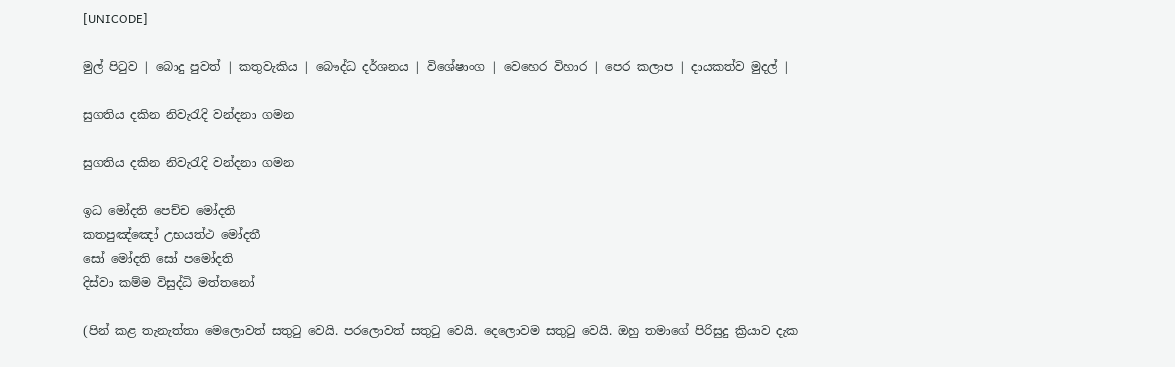[UNICODE]

මුල් පිටුව | බොදු පුවත් | කතුවැකිය | බෞද්ධ දර්ශනය | විශේෂාංග | වෙහෙර විහාර | පෙර කලාප | දායකත්ව මුදල් |

සුගතිය දකින නිවැරැදි වන්දනා ගමන

සුගතිය දකින නිවැරැදි වන්දනා ගමන

ඉධ මෝදති පෙච්ච මෝදති
කතපුඤ්ඤෝ උභයත්ථ මෝදතී
සෝ මෝදති සෝ පමෝදති
දිස්වා කම්ම විසුද්ධි මත්තනෝ

(පින් කළ තැනැත්තා මෙලොවත් සතුටු වෙයි. පරලොවත් සතුටු වෙයි. දෙලොවම සතුටු වෙයි. ඔහු තමාගේ පිරිසුදු ක්‍රියාව දැක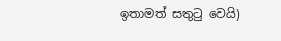ඉතාමත් සතුටු වෙයි)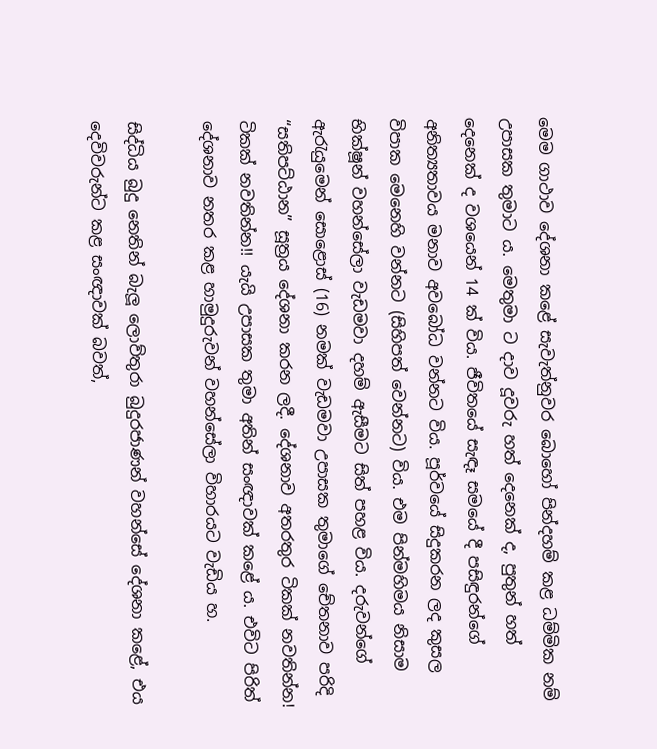මෙම ගාථාව දේශනා කළේ සැවැත්නුවර බොහෝ පින්දහම් කළ ධම්මික නම් උපාසක තුමාට ය. මෙතුමා ට දාව දූවරු හත් දෙනෙක් ද, පුතුන් හත් දෙනෙක් ද වශයෙන් 14 ක් විය. ජීවිතයේ සැඳෑ සමයේ දී පසිඳුරන්ගේ අනිත්‍යතාවය මනාව අවබෝධ වන්නට විය. පූර්වයේ සිදුකරන ලද කුසල විපාක මෙනෙහි වන්නට (සිහිපත් වෙන්නට) විය. එම පින්මහිමය නිසාම භික්ෂූන් වහන්සේලා වැඩමවා දහම් ඇසීමට සිත් පහළ විය. දරුවන්ගේ ඇරැයුමෙන් සොළොස් (16) නමක් වැඩමවා උපාසක තුමාගේ චේතනාව පරිදි “සතිපට්ඨාන” සූත්‍රය දේශනා කරන ලදී. දේශනාව අතරතුර ටිකක් නවතින්න! ටිකක් නවතින්න!! යැයි උපාසක තුමා අතින් සංඥාවක් කළේ ය. එවිට පිරිත් දේශනාව නතර කළ හාමුදුරුවන් වහන්සේලා විහාරයට වැඩිය හ.

සිද්ධිය බුදු නෙතින් බැලූ ලොව්තුරා බුදුරජාණන් වහන්සේ දේශනා කළේ, එය දෙවිවරුන්ට කළ සංඥාවක් බවත්,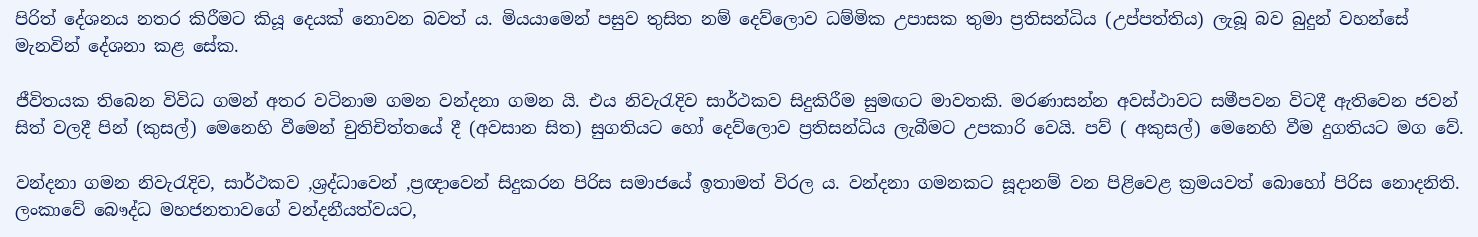පිරිත් දේශනය නතර කිරීමට කියූ දෙයක් නොවන බවත් ය. මියයාමෙන් පසුව තුසිත නම් දෙව්ලොව ධම්මික උපාසක තුමා ප්‍රතිසන්ධිය (උප්පත්තිය) ලැබූ බව බුදුන් වහන්සේ මැනවින් දේශනා කළ සේක.

ජීවිතයක තිබෙන විවිධ ගමන් අතර වටිනාම ගමන වන්දනා ගමන යි. එය නිවැරැදිව සාර්ථකව සිදුකිරීම සුමඟට මාවතකි. මරණාසන්න අවස්ථාවට සමීපවන විටදී ඇතිවෙන ජවන් සිත් වලදී පින් (කුසල්) මෙනෙහි වීමෙන් චුතිචිත්තයේ දී (අවසාන සිත) සුගතියට හෝ දෙව්ලොව ප්‍රතිසන්ධිය ලැබීමට උපකාරි වෙයි. පව් ( අකුසල්) මෙනෙහි වීම දුගතියට මග වේ.

වන්දනා ගමන නිවැරැදිව, සාර්ථකව ,ශ්‍රද්ධාවෙන් ,ප්‍රඥාවෙන් සිදුකරන පිරිස සමාජයේ ඉතාමත් විරල ය. වන්දනා ගමනකට සූදානම් වන පිළිවෙළ ක්‍රමයවත් බොහෝ පිරිස නොදනිති. ලංකාවේ බෞද්ධ මහජනතාවගේ වන්දනීයත්වයට,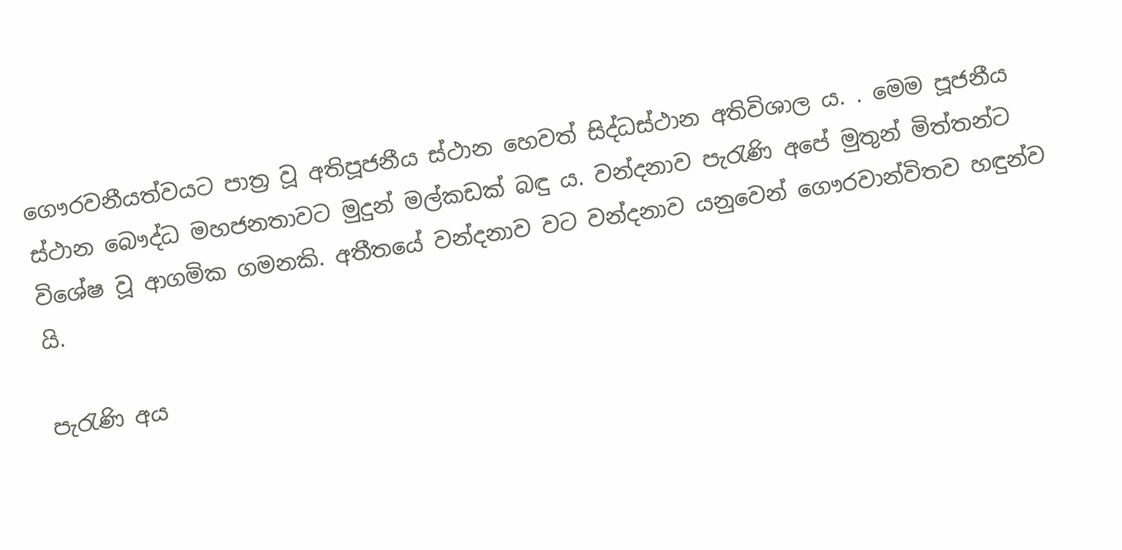ගෞරවනීයත්වයට පාත්‍ර වූ අතිපූජනීය ස්ථාන හෙවත් සිද්ධස්ථාන අතිවිශාල ය. . මෙම පූජනීය ස්ථාන බෞද්ධ මහජනතාවට මුදුන් මල්කඩක් බඳු ය. වන්දනාව පැරැණි අපේ මුතුන් මිත්තන්ට විශේෂ වූ ආගමික ගමනකි. අතීතයේ වන්දනාව වට වන්දනාව යනුවෙන් ගෞරවාන්විතව හඳුන්ව යි.

පැරැණි අය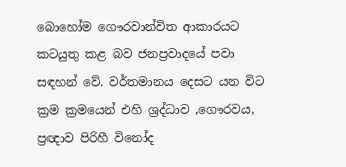බොහෝම ගෞරවාන්විත ආකාරයට කටයුතු කළ බව ජනප්‍රවාදයේ පවා සඳහන් වේ. වර්තමානය දෙසට යන විට ක්‍රම ක්‍රමයෙන් එහි ශ්‍රද්ධාව ,ගෞරවය, ප්‍රඥාව පිරිහී විනෝද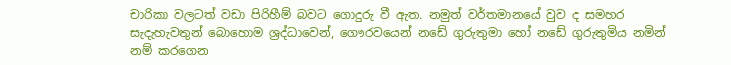චාරිකා වලටත් වඩා පිරිහීම් බවට ගොදුරු වී ඇත. නමුත් වර්තමානයේ වුව ද සමහර සැදැහැවතුන් බොහොම ශ්‍රද්ධාවෙන්, ගෞරවයෙන් නඩේ ගුරුතුමා හෝ නඩේ ගුරුතුමිය නමින් නම් කරගෙන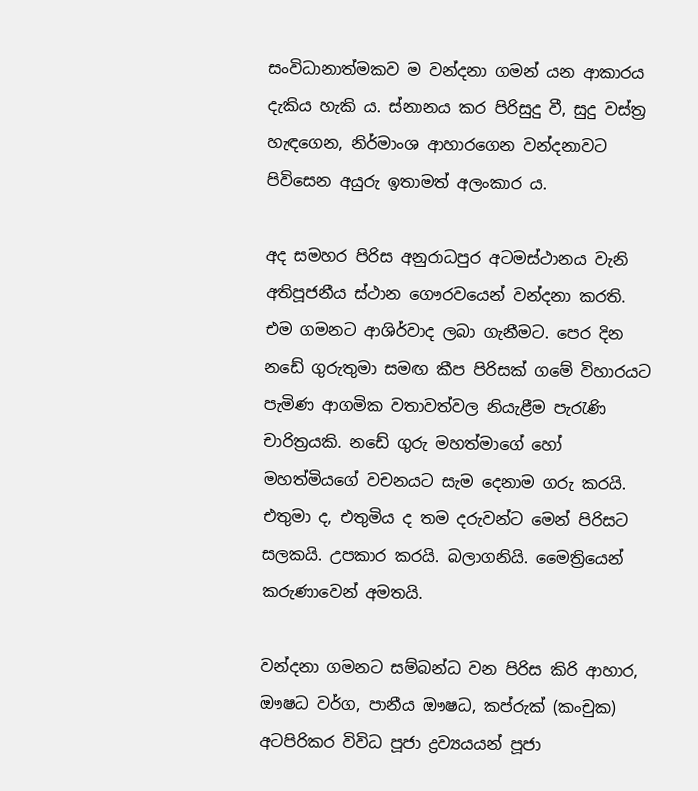සංවිධානාත්මකව ම වන්දනා ගමන් යන ආකාරය දැකිය හැකි ය. ස්නානය කර පිරිසුදු වී, සුදු වස්ත්‍ර හැඳගෙන, නිර්මාංශ ආහාරගෙන වන්දනාවට පිවිසෙන අයුරු ඉතාමත් අලංකාර ය.

අද සමහර පිරිස අනුරාධපුර අටමස්ථානය වැනි අතිපූජනීය ස්ථාන ගෞරවයෙන් වන්දනා කරති. එම ගමනට ආශිර්වාද ලබා ගැනීමට. පෙර දින නඩේ ගුරුතුමා සමඟ කීප පිරිසක් ගමේ විහාරයට පැමිණ ආගමික වතාවත්වල නියැළීම පැරැණි චාරිත්‍රයකි. නඩේ ගුරු මහත්මාගේ හෝ මහත්මියගේ වචනයට සැම දෙනාම ගරු කරයි. එතුමා ද, එතුමිය ද තම දරුවන්ට මෙන් පිරිසට සලකයි. උපකාර කරයි. බලාගනියි. මෛත්‍රියෙන් කරුණාවෙන් අමතයි.

වන්දනා ගමනට සම්බන්ධ වන පිරිස කිරි ආහාර, ඖෂධ වර්ග, පානීය ඖෂධ, කප්රුක් (කංචුක) අටපිරිකර විවිධ පූජා ද්‍රව්‍යයයන් පූජා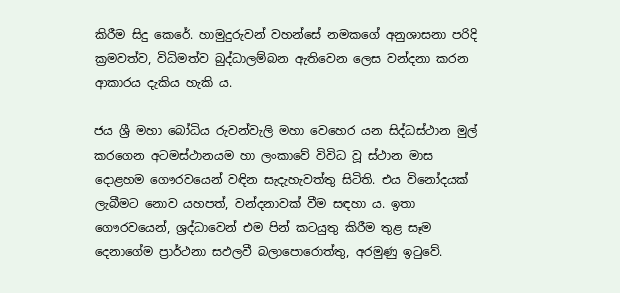කිරීම සිදු කෙරේ. හාමුදුරුවන් වහන්සේ නමකගේ අනුශාසනා පරිදි ක්‍රමවත්ව, විධිමත්ව බුද්ධාලම්බන ඇතිවෙන ලෙස වන්දනා කරන ආකාරය දැකිය හැකි ය.

ජය ශ්‍රී මහා බෝධිය රුවන්වැලි මහා වෙහෙර යන සිද්ධස්ථාන මුල් කරගෙන අටමස්ථානයම හා ලංකාවේ විවිධ වූ ස්ථාන මාස දොළහම ගෞරවයෙන් වඳින සැදැහැවත්තු සිටිති. එය විනෝදයක් ලැබීමට නොව යහපත්, වන්දනාවක් වීම සඳහා ය. ඉතා ගෞරවයෙන්, ශ්‍රද්ධාවෙන් එම පින් කටයුතු කිරීම තුළ සෑම දෙනාගේම ප්‍රාර්ථනා සඵලවී බලාපොරොත්තු, අරමුණු ඉටුවේ.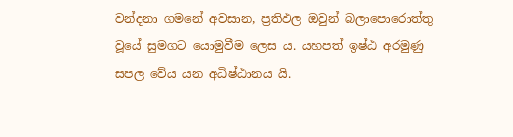වන්දනා ගමනේ අවසාන, ප්‍රතිඵල ඔවුන් බලාපොරොත්තු වූයේ සුමගට යොමුවීම ලෙස ය. යහපත් ඉෂ්ඨ අරමුණු සපල වේය යන අධිෂ්ඨානය යි.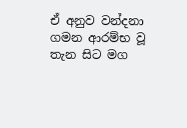ඒ අනුව වන්දනා ගමන ආරම්භ වූ තැන සිට මග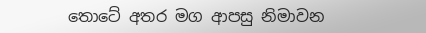තොටේ අතර මග ආපසු නිමාවන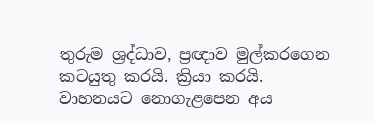තුරුම ශ්‍රද්ධාව, ප්‍රඥාව මුල්කරගෙන කටයුතු කරයි. ක්‍රියා කරයි. වාහනයට නොගැළපෙන අය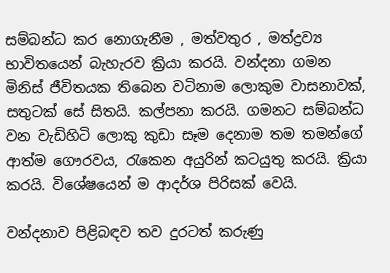සම්බන්ධ කර නොගැනීම , මත්වතුර , මත්ද්‍රව්‍ය භාවිතයෙන් බැහැරව ක්‍රියා කරයි. වන්දනා ගමන මිනිස් ජීවිතයක තිබෙන වටිනාම ලොකුම වාසනාවක්, සතුටක් සේ සිතයි. කල්පනා කරයි. ගමනට සම්බන්ධ වන වැඩිහිටි ලොකු කුඩා සෑම දෙනාම තම තමන්ගේ ආත්ම ගෞරවය, රැකෙන අයුරින් කටයුතු කරයි. ක්‍රියා කරයි. විශේෂයෙන් ම ආදර්ශ පිරිසක් වෙයි.

වන්දනාව පිළිබඳව තව දුරටත් කරුණු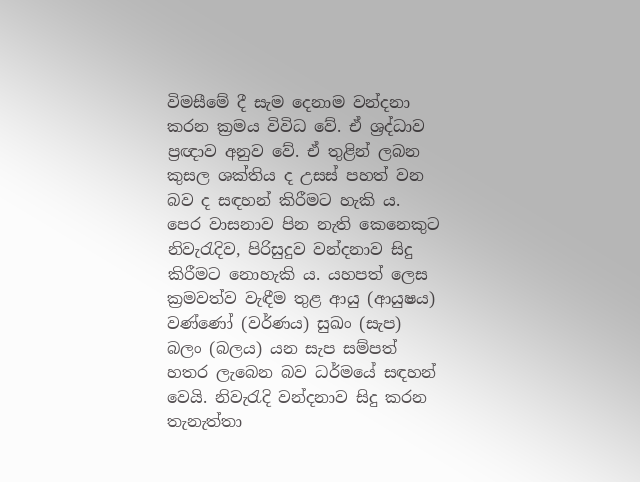විමසීමේ දී සැම දෙනාම වන්දනා කරන ක්‍රමය විවිධ වේ. ඒ ශ්‍රද්ධාව ප්‍රඥාව අනුව වේ. ඒ තුළින් ලබන කුසල ශක්තිය ද උසස් පහත් වන බව ද සඳහන් කිරීමට හැකි ය. පෙර වාසනාව පින නැති කෙනෙකුට නිවැරැදිව, පිරිසුදුව වන්දනාව සිදු කිරීමට නොහැකි ය. යහපත් ලෙස ක්‍රමවත්ව වැඳීම තුළ ආයු (ආයුෂය) වණ්ණෝ (වර්ණය) සුඛං (සැප) බලං (බලය) යන සැප සම්පත් හතර ලැබෙන බව ධර්මයේ සඳහන් වෙයි. නිවැරැදි වන්දනාව සිදු කරන තැනැත්තා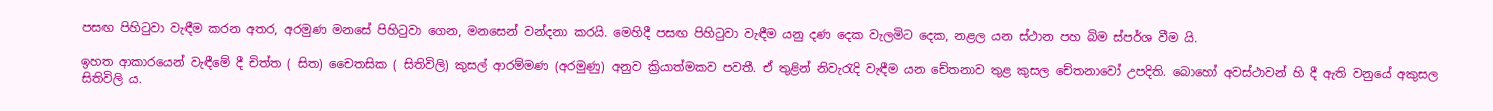පසඟ පිහිටුවා වැඳීම කරන අතර, අරමුණ මනසේ පිහිටුවා ගෙන, මනසෙන් වන්දනා කරයි. මෙහිදී පසඟ පිහිටුවා වැඳීම යනු දණ දෙක වැලමිට දෙක, නළල යන ස්ථාන පහ බිම ස්පර්ශ වීම යි.

ඉහත ආකාරයෙන් වැඳීමේ දී චිත්ත ( සිත) චෛතසික ( සිතිවිලි) කුසල් ආරම්මණ (අරමුණු) අනුව ක්‍රියාත්මකව පවතී. ඒ තුළින් නිවැරැදි වැඳීම යන චේතනාව තුළ කුසල චේතනාවෝ උපදිති. බොහෝ අවස්ථාවන් හි දී ඇති වනුයේ අකුසල සිතිවිලි ය.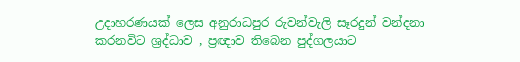උදාහරණයක් ලෙස අනුරාධපුර රුවන්වැලි සෑරදුන් වන්දනා කරනවිට ශ්‍රද්ධාව , ප්‍රඥාව තිබෙන පුද්ගලයාට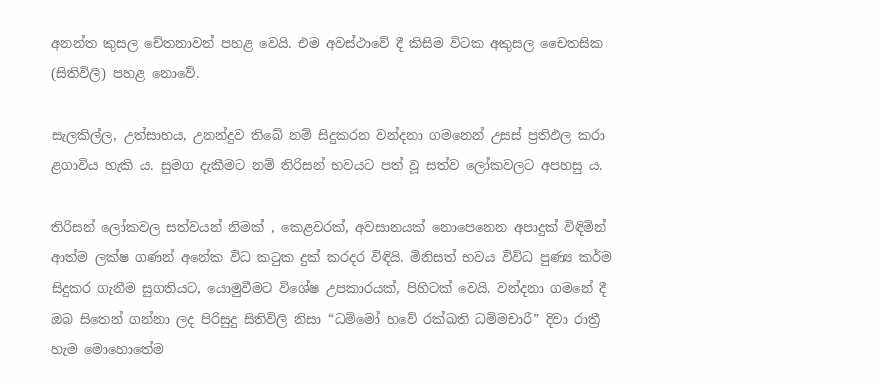අනන්ත කුසල චේතනාවන් පහළ වෙයි. එම අවස්ථාවේ දී කිසිම විටක අකුසල චෛතසික (සිතිවිලි) පහළ නොවේ.

සැලකිල්ල, උත්සාහය, උනන්දුව තිබේ නම් සිදුකරන වන්දනා ගමනෙන් උසස් ප්‍රතිඵල කරා ළගාවිය හැකි ය. සුමග දැකීමට නම් තිරිසන් භවයට පත් වූ සත්ව ලෝකවලට අපහසු ය.

තිරිසන් ලෝකවල සත්වයන් නිමක් , කෙළවරක්, අවසානයක් නොපෙනෙන අපාදුක් විඳිමින් ආත්ම ලක්ෂ ගණන් අනේක විධ කටුක දුක් කරදර විඳියි. මිනිසත් භවය විවිධ පුණ්‍ය කර්ම සිදුකර ගැනීම සුගතියට, යොමුවීමට විශේෂ උපකාරයක්, පිහිටක් වෙයි. වන්දනා ගමනේ දී ඔබ සිතෙන් ගන්නා ලද පිරිසුදු සිතිවිලි නිසා “ධම්මෝ හවේ රක්ඛති ධම්මචාරී” දිවා රාත්‍රී හැම මොහොතේම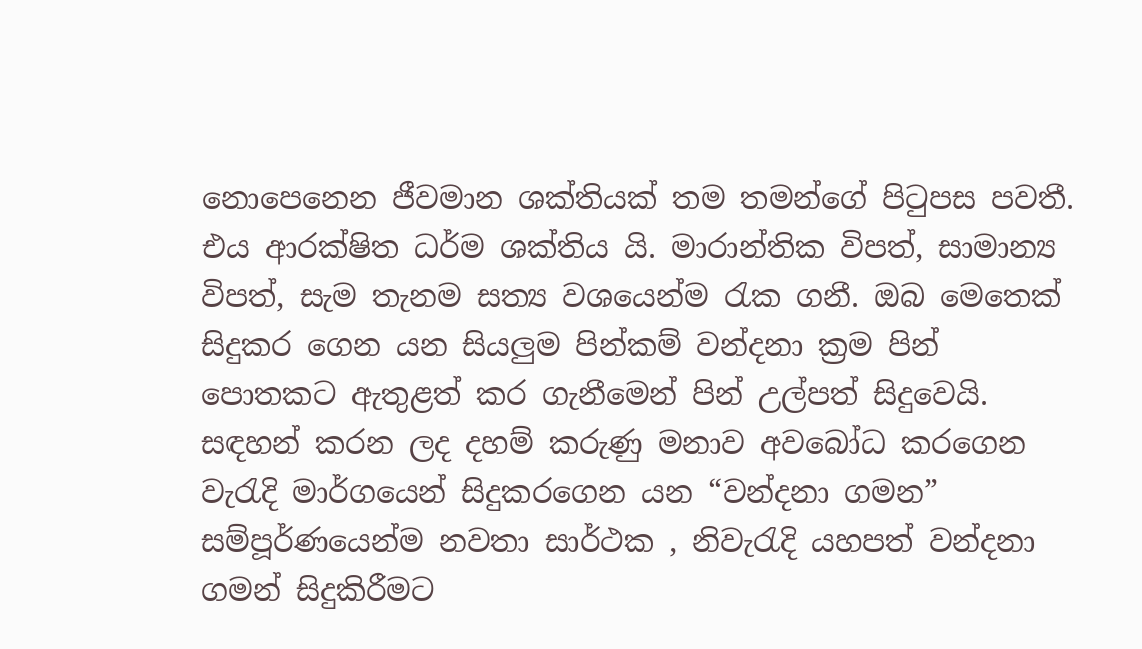නොපෙනෙන ජීවමාන ශක්තියක් තම තමන්ගේ පිටුපස පවතී. එය ආරක්ෂිත ධර්ම ශක්තිය යි. මාරාන්තික විපත්, සාමාන්‍ය විපත්, සැම තැනම සත්‍ය වශයෙන්ම රැක ගනී. ඔබ මෙතෙක් සිදුකර ගෙන යන සියලුම පින්කම් වන්දනා ක්‍රම පින් පොතකට ඇතුළත් කර ගැනීමෙන් පින් උල්පත් සිදුවෙයි. සඳහන් කරන ලද දහම් කරුණු මනාව අවබෝධ කරගෙන වැරැදි මාර්ගයෙන් සිදුකරගෙන යන “වන්දනා ගමන” සම්පූර්ණයෙන්ම නවතා සාර්ථක , නිවැරැදි යහපත් වන්දනා ගමන් සිදුකිරීමට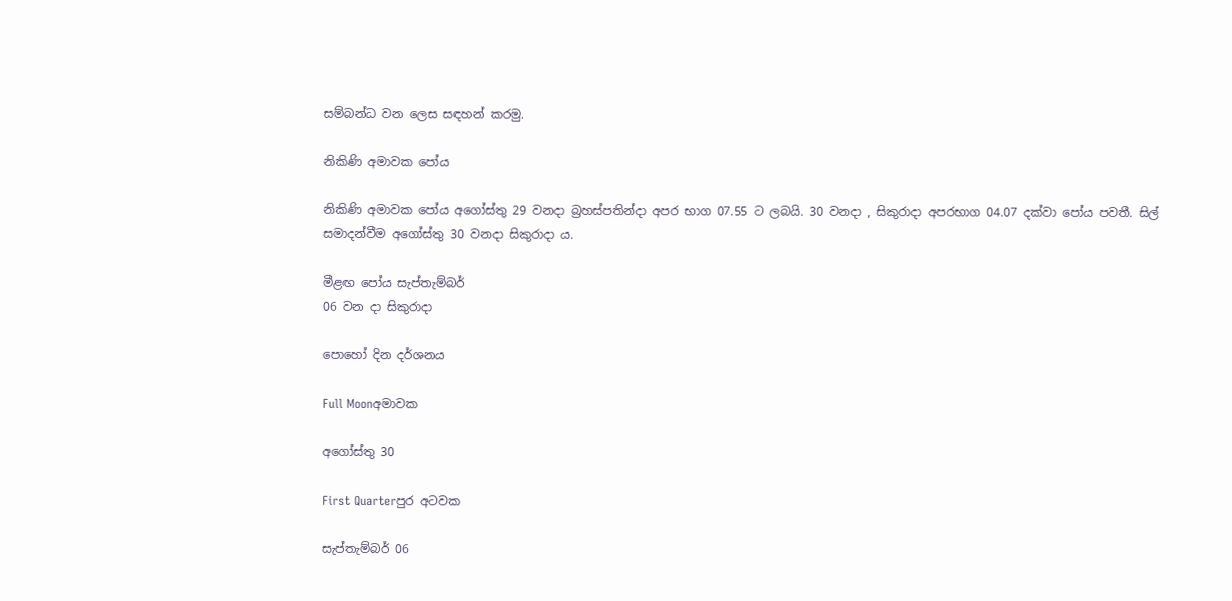සම්බන්ධ වන ලෙස සඳහන් කරමු.

නිකිණි අමාවක පෝය

නිකිණි අමාවක පෝය අගෝස්තු 29 වනදා බ්‍රහස්පතින්දා අපර භාග 07.55 ට ලබයි. 30 වනදා , සිකුරාදා අපරභාග 04.07 දක්වා පෝය පවතී. සිල් සමාදන්වීම අගෝස්තු 30 වනදා සිකුරාදා ය.

මීළඟ පෝය සැප්තැම්බර්
06 වන දා සිකුරාදා

පොහෝ දින දර්ශනය

Full Moonඅමාවක

අගෝස්තු 30

First Quarterපුර අටවක

සැප්තැම්බර් 06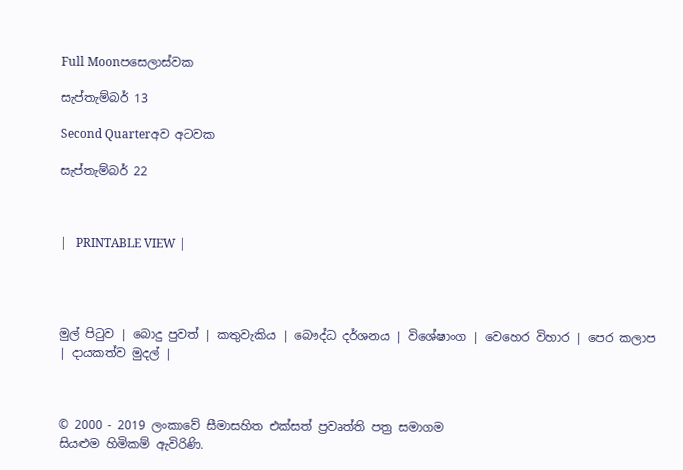Full Moonපසෙලාස්වක

සැප්තැම්බර් 13

Second Quarterඅව අටවක

සැප්තැම්බර් 22



|   PRINTABLE VIEW |




මුල් පිටුව | බොදු පුවත් | කතුවැකිය | බෞද්ධ දර්ශනය | විශේෂාංග | වෙහෙර විහාර | පෙර කලාප | දායකත්ව මුදල් |



© 2000 - 2019 ලංකාවේ සීමාසහිත එක්සත් ප්‍රවෘත්ති පත්‍ර සමාගම
සියළුම හිමිකම් ඇවිරිණි.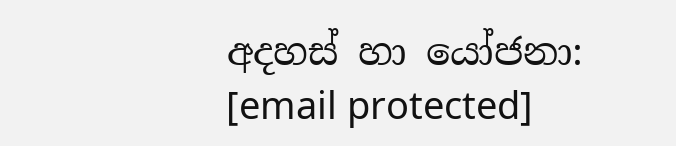අදහස් හා යෝජනා: [email protected]